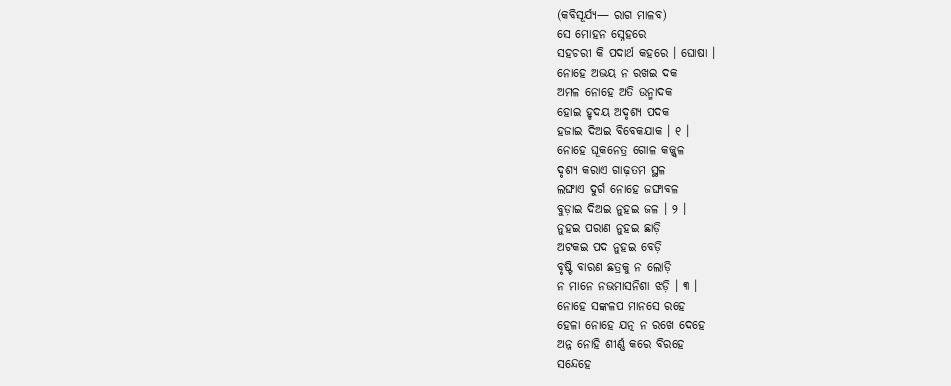(କବିସୂର୍ଯ୍ୟ— ରାଗ ମାଳବ)
ସେ ମୋହନ ସ୍ନେହରେ
ସହଚରୀ କି ପଦାର୍ଥ କହରେ । ଘୋଷା ।
ନୋହେ ଅଭୟ ନ ରଖଇ ଦକ
ଅମଳ ନୋହେ ଅତି ଉନ୍ମାଦକ
ହୋଇ ହୃଦୟ ଅଦୃଶ୍ୟ ପଦକ
ହଜାଇ ଦିଅଇ ବିବେକଯାକ । ୧ ।
ନୋହେ ଘୂକନେତ୍ର ଗୋଳ କଜ୍ଜ୍ୱଳ
ଦୃଶ୍ୟ କରାଏ ଗାଢ଼ତମ ସ୍ଥଳ
ଲଙ୍ଘାଏ ଦୁର୍ଗ ନୋହେ ଜଙ୍ଘାବଳ
ବୁଡ଼ାଇ ଦିଅଇ ନୁହଇ ଜଳ । ୨ ।
ନୁହଇ ପରାଣ ନୁହଇ ଛାଡ଼ି
ଅଟକଇ ପଦ ନୁହଇ ବେଡ଼ି
ବୃଷ୍ଟି ବାରଣ ଛତ୍ରକୁ ନ ଲୋଡ଼ି
ନ ମାନେ ନଭମାସନିଶା ଝଡ଼ି । ୩ ।
ନୋହେ ସଙ୍କଳପ ମାନସେ ରହେ
ହେଳା ନୋହେ ଯତ୍ନ ନ ରଖେ ଦେହେ
ଅନ୍ନ ନୋହି ଶୀର୍ଣ୍ଣ କରେ ବିରହେ
ସନ୍ଦେହେ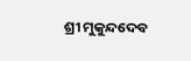ଶ୍ରୀ ମୁକୁନ୍ଦଦେବ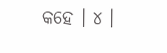କହେ । ୪ ।